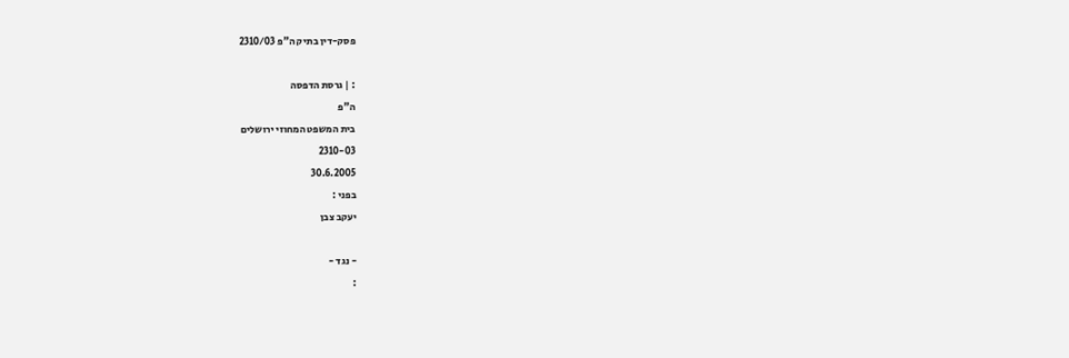פסק-דין בתיק ה"פ 2310/03

: | גרסת הדפסה
ה"פ
בית המשפט המחוזי ירושלים
2310-03
30.6.2005
בפני :
יעקב צבן

- נגד -
: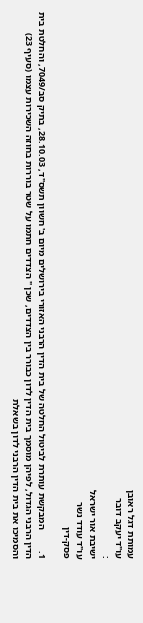עמותת דגל ראובן
עו"ד יעקב דובר
:
ישיבת אור ישראל
עו"ד עודד נשר
פסק-דין

1.         המבקשת עותרת לביטול החלטה של בית הדין הרבני האזורי בירושלים מיום ב' חשוון תשס"ד, 28.10.03, בתיק סב/7049, והחלטת בית הדין הרבני הגדול, לפיהן מוסמך בית הדין לדון כבורר בין הצדדים, שכן " הצדדים חתמו על שטר בוררות בחוזה השכירות עצמו (סעיף 23) והסמיכו את בית הדין הרבני לדון בשאלת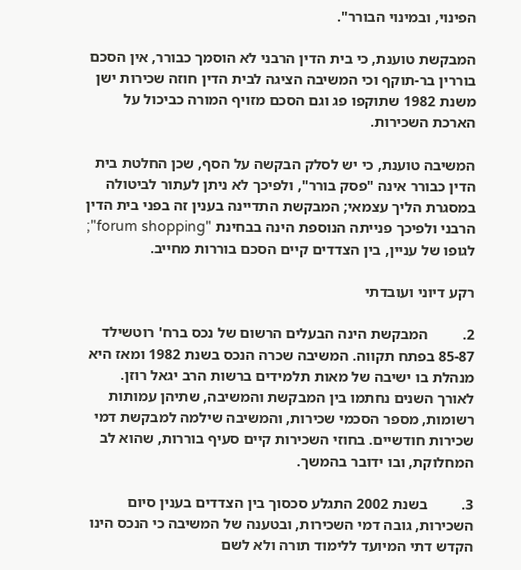הפינוי, ובמינוי הבורר".

המבקשת טוענת, כי בית הדין הרבני לא הוסמך כבורר, אין הסכם בוררין בר-תוקף וכי המשיבה הציגה לבית הדין חוזה שכירות ישן משנת 1982 שתוקפו פג וגם הסכם מזויף המורה כביכול על הארכת השכירות.

המשיבה טוענת, כי יש לסלק הבקשה על הסף, שכן החלטת בית הדין כבורר אינה "פסק בורר", ולפיכך לא ניתן לעתור לביטולה במסגרת הליך עצמאי; המבקשת התדיינה בענין זה בפני בית הדין הרבני ולפיכך פנייתה הנוספת הינה בבחינת "forum shopping"; לגופו של עניין, בין הצדדים קיים הסכם בוררות מחייב.

רקע דיוני ועובדתי

2.         המבקשת הינה הבעלים הרשום של נכס ברח' רוטשילד 85-87 בפתח תקווה. המשיבה שכרה הנכס בשנת 1982 ומאז היא מנהלת בו ישיבה של מאות תלמידים ברשות הרב יגאל רוזן. לאורך השנים נחתמו בין המבקשת והמשיבה, שתיהן עמותות רשומות, מספר הסכמי שכירות, והמשיבה שילמה למבקשת דמי שכירות חודשיים. בחוזי השכירות קיים סעיף בוררות, שהוא לב המחלוקת, ובו ידובר בהמשך.

3.         בשנת 2002 התגלע סכסוך בין הצדדים בענין סיום השכירות, גובה דמי השכירות, ובטענה של המשיבה כי הנכס הינו הקדש דתי המיועד ללימוד תורה ולא לשם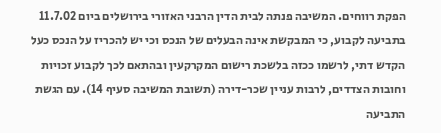הפקת רווחים. המשיבה פנתה לבית הדין הרבני האזורי בירושלים ביום 11.7.02 בתביעה לקבוע, כי המבקשת אינה הבעלים של הנכס וכי יש להכריז על הנכס כעל הקדש דתי, לרשמו ככזה בלשכת רישום המקרקעין ובהתאם לכך לקבוע זכויות וחובות הצדדים, לרבות עניין שכר-דירה (תשובת המשיבה סעיף 14). עם הגשת התביעה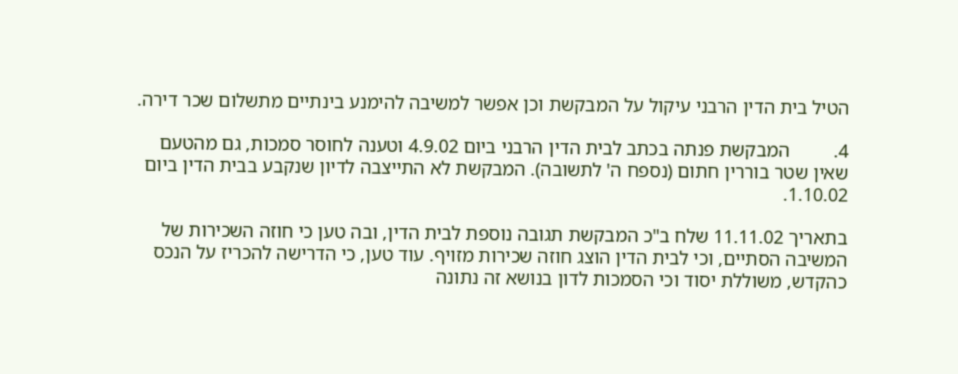הטיל בית הדין הרבני עיקול על המבקשת וכן אפשר למשיבה להימנע בינתיים מתשלום שכר דירה.

4.         המבקשת פנתה בכתב לבית הדין הרבני ביום 4.9.02 וטענה לחוסר סמכות, גם מהטעם שאין שטר בוררין חתום (נספח ה' לתשובה). המבקשת לא התייצבה לדיון שנקבע בבית הדין ביום 1.10.02.

בתאריך 11.11.02 שלח ב"כ המבקשת תגובה נוספת לבית הדין, ובה טען כי חוזה השכירות של המשיבה הסתיים, וכי לבית הדין הוצג חוזה שכירות מזויף. עוד טען, כי הדרישה להכריז על הנכס כהקדש, משוללת יסוד וכי הסמכות לדון בנושא זה נתונה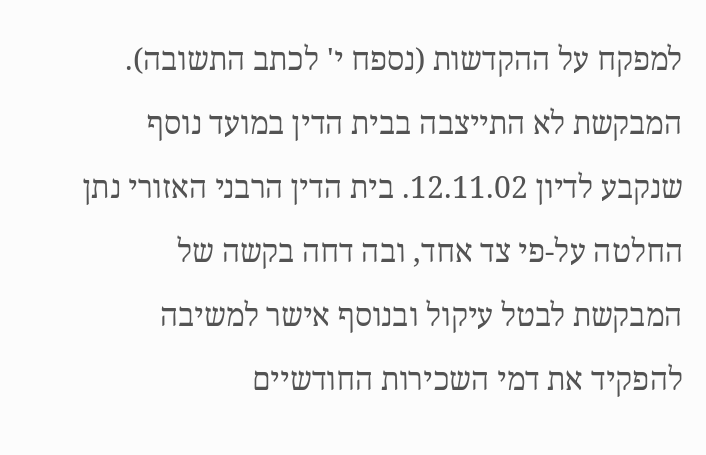למפקח על ההקדשות (נספח י' לכתב התשובה). המבקשת לא התייצבה בבית הדין במועד נוסף שנקבע לדיון 12.11.02. בית הדין הרבני האזורי נתן החלטה על-פי צד אחד, ובה דחה בקשה של המבקשת לבטל עיקול ובנוסף אישר למשיבה להפקיד את דמי השכירות החודשיים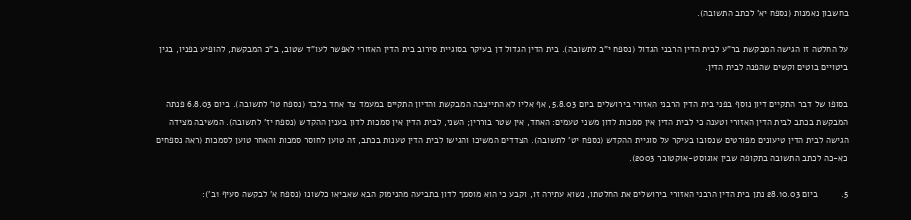בחשבון נאמנות (נספח יא' לכתב התשובה).

על החלטה זו הגישה המבקשת בר"ע לבית הדין הרבני הגדול (נספח י"ב לתשובה). בית הדין הגדול דן בעיקר בסוגיית סירוב בית הדין האזורי לאפשר לעו"ד שטוב, ב"כ המבקשת, להופיע בפניו, בגין ביטויים בוטים וקשים שהפנה לבית הדין.

בסופו של דבר התקיים דיון נוסף בפני בית הדין הרבני האזורי בירושלים ביום 5.8.03, אף אליו לא התייצבה המבקשת והדיון התקיים במעמד צד אחד בלבד (נספח טו' לתשובה). ביום 6.8.03 פנתה המבקשת בכתב לבית הדין האזורי וטענה כי לבית הדין אין סמכות לדון משני טעמים: האחד, אין שטר בוררין; השני, לבית הדין אין סמכות לדון בענין ההקדש (נספח יז' לתשובה). המשיבה מצידה הגישה לבית הדין טיעונים מפורטים שנסובו בעיקר על סוגיית ההקדש (נספח יט' לתשובה). הצדדים המשיכו והגישו לבית הדין טענות בכתב, זה טוען לחוסר סמכות והאחר טוען לסמכות (ראה נספחים כא-כה לכתב התשובה בתקופה שבין אוגוסט-אוקטובר 2003).

5.         ביום 28.10.03 נתן בית הדין הרבני האזורי בירושלים את החלטתו, נשוא עתירה זו, וקבע כי הוא מוסמך לדון בתביעה מהנימוק הבא שאביאו כלשונו (נספח א' לבקשה סעיף 1ב'):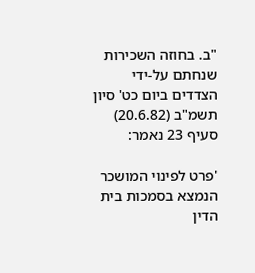"ב. בחוזה השכירות שנחתם על-ידי הצדדים ביום כט' סיון תשמ"ב (20.6.82) סעיף 23 נאמר:

'פרט לפינוי המושכר הנמצא בסמכות בית הדין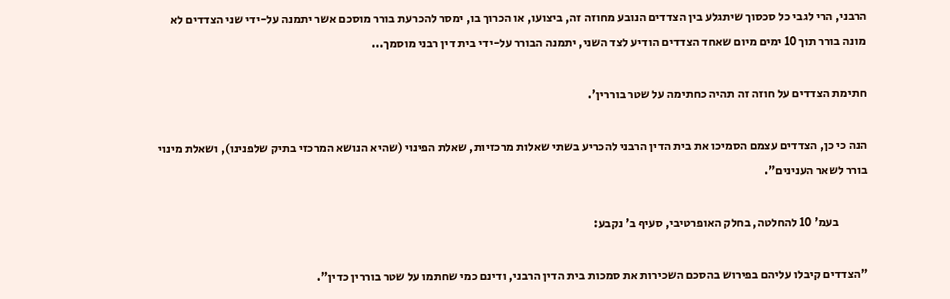הרבני, הרי לגבי כל סכסוך שיתגלע בין הצדדים הנובע מחוזה זה, ביצועו, או הכרוך בו, ימסר להכרעת בורר מוסכם אשר יתמנה על-ידי שני הצדדים לא מונה בורר תוך 10 ימים מיום שאחד הצדדים הודיע לצד השני, יתמנה הבורר על-ידי בית דין רבני מוסמך...

חתימת הצדדים על חוזה זה תהיה כחתימה על שטר בוררין'.

הנה כי כן, הצדדים עצמם הסמיכו את בית הדין הרבני להכריע בשתי שאלות מרכזיות, שאלת הפינוי (שהיא הנושא המרכזי בתיק שלפנינו), ושאלת מינוי בורר לשאר הענינים".

            בעמ' 10 להחלטה, בחלק האופרטיבי, סעיף ב' נקבע:

"הצדדים קיבלו עליהם בפירוש בהסכם השכירות את סמכות בית הדין הרבני, ודינם כמי שחתמו על שטר בוררין כדין".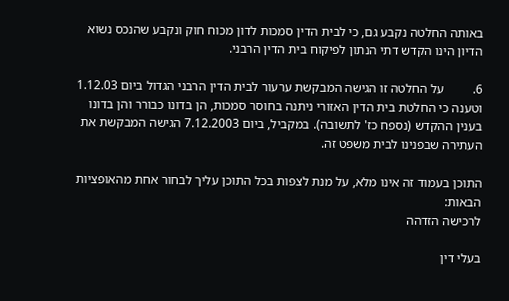באותה החלטה נקבע גם, כי לבית הדין סמכות לדון מכוח חוק ונקבע שהנכס נשוא הדיון הינו הקדש דתי הנתון לפיקוח בית הדין הרבני.

6.         על החלטה זו הגישה המבקשת ערעור לבית הדין הרבני הגדול ביום 1.12.03 וטענה כי החלטת בית הדין האזורי ניתנה בחוסר סמכות, הן בדונו כבורר והן בדונו בענין ההקדש (נספח כז' לתשובה). במקביל, ביום 7.12.2003 הגישה המבקשת את העתירה שבפנינו לבית משפט זה.

התוכן בעמוד זה אינו מלא, על מנת לצפות בכל התוכן עליך לבחור אחת מהאופציות הבאות:
לרכישה הזדהה

בעלי דין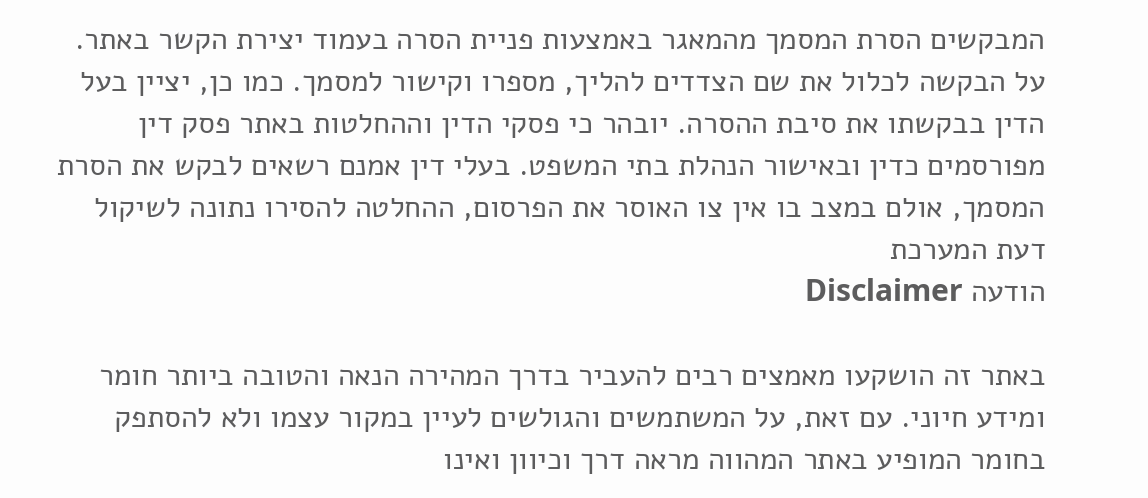המבקשים הסרת המסמך מהמאגר באמצעות פניית הסרה בעמוד יצירת הקשר באתר. על הבקשה לכלול את שם הצדדים להליך, מספרו וקישור למסמך. כמו כן, יציין בעל הדין בבקשתו את סיבת ההסרה. יובהר כי פסקי הדין וההחלטות באתר פסק דין מפורסמים כדין ובאישור הנהלת בתי המשפט. בעלי דין אמנם רשאים לבקש את הסרת המסמך, אולם במצב בו אין צו האוסר את הפרסום, ההחלטה להסירו נתונה לשיקול דעת המערכת
הודעה Disclaimer

באתר זה הושקעו מאמצים רבים להעביר בדרך המהירה הנאה והטובה ביותר חומר ומידע חיוני. עם זאת, על המשתמשים והגולשים לעיין במקור עצמו ולא להסתפק בחומר המופיע באתר המהווה מראה דרך וכיוון ואינו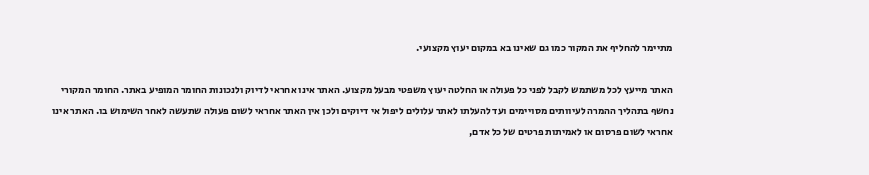מתיימר להחליף את המקור כמו גם שאינו בא במקום יעוץ מקצועי.

האתר מייעץ לכל משתמש לקבל לפני כל פעולה או החלטה יעוץ משפטי מבעל מקצוע. האתר אינו אחראי לדיוק ולנכונות החומר המופיע באתר. החומר המקורי נחשף בתהליך ההמרה לעיוותים מסויימים ועד להעלתו לאתר עלולים ליפול אי דיוקים ולכן אין האתר אחראי לשום פעולה שתעשה לאחר השימוש בו. האתר אינו אחראי לשום פרסום או לאמיתות פרטים של כל אדם,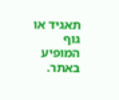תאגיד או גוף המופיע באתר.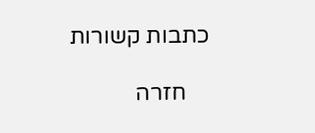כתבות קשורות

    חזרה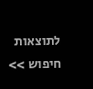לתוצאות חיפוש >>